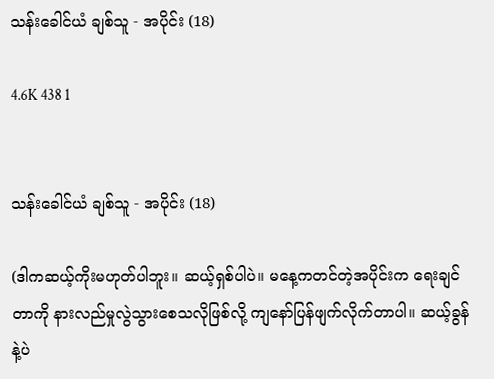သန်းခေါင်ယံ ချစ်သူ - အပိုင်း (18)

4.6K 438 1


သန်းခေါင်ယံ ချစ်သူ - အပိုင်း (18)

(ဒါကဆယ့်ကိုးမဟုတ်ပါဘူး။ ဆယ့်ရှစ်ပါပဲ။ မနေ့ကတင်တဲ့အပိုင်းက ရေးချင်တာကို နားလည်မှုလွဲသွားစေသလိုဖြစ်လို့ ကျနော်ပြန်ဖျက်လိုက်တာပါ။ ဆယ့်ခွန်နဲ့ပဲ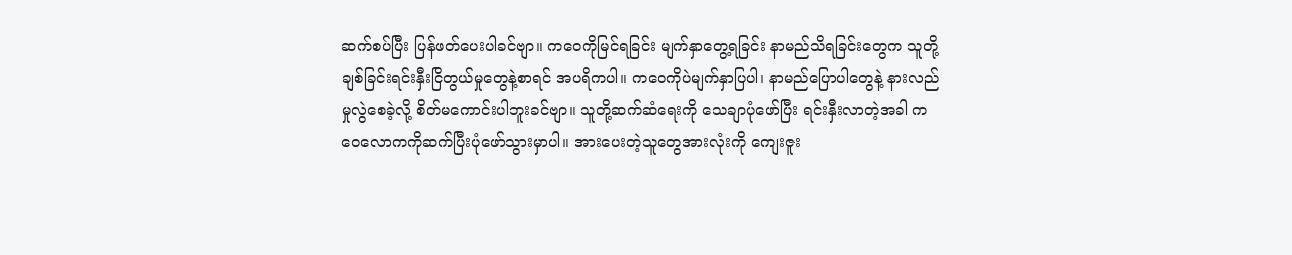ဆက်စပ်ပြီး ပြန်ဖတ်ပေးပါခင်ဗျာ။ ကဝေကိုမြင်ရခြင်း မျက်နှာတွေ့ရခြင်း နာမည်သိရခြင်းတွေက သူတို့ချစ်ခြင်းရင်းနှီးငြိတွယ်မှုတွေနဲ့စာရင် အပရိကပါ။ ကဝေကိုပဲမျက်နှာပြပါ၊ နာမည်ပြောပါတွေနဲ့ နားလည်မှုလွဲစေခဲ့လို့ စိတ်မကောင်းပါဘူးခင်ဗျာ။ သူတို့ဆက်ဆံရေးကို သေချာပုံဖော်ပြီး ရင်းနှီးလာတဲ့အခါ ကဝေလောကကိုဆက်ပြီးပုံဖော်သွားမှာပါ။ အားပေးတဲ့သူတွေအားလုံးကို ကျေးဇူး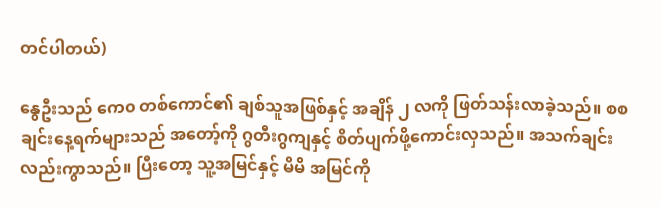တင်ပါတယ်)

နွေဦးသည် ကေ၀ တစ်ကောင်၏ ချစ်သူအဖြစ်နှင့် အချိန် ၂ လကို ဖြတ်သန်းလာခဲ့သည်။ စစချင်းနေ့ရက်များသည် အတော့်ကို ဂွတီးဂွကျနှင့် စိတ်ပျက်ဖို့ကောင်းလှသည်။ အသက်ချင်းလည်းကွာသည်။ ပြီးတော့ သူ့အမြင်နှင့် မိမိ အမြင်ကို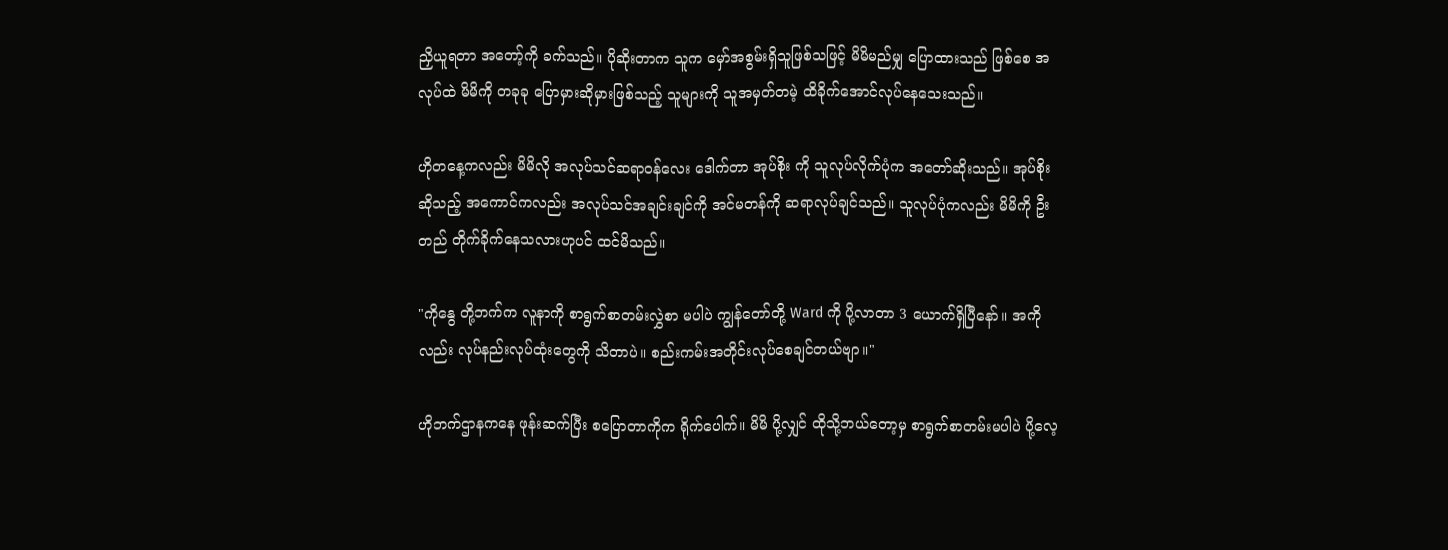ညှိယူရတာ အတော့်ကို ခက်သည်။ ပိုဆိုးတာက သူက မှော်အစွမ်းရှိသူဖြစ်သဖြင့် မိမိမည်မျှ ပြောထားသည် ဖြစ်စေ အလုပ်ထဲ မိမိကို တခုခု ပြောမှားဆိုမှားဖြစ်သည့် သူများကို သူအမှတ်တမဲ့ ထိခိုက်အောင်လုပ်နေသေးသည်။

ဟိုတနေ့ကလည်း မိမိလို အလုပ်သင်ဆရာဝန်လေး ဒေါက်တာ အုပ်စိုး ကို သူလုပ်လိုက်ပုံက အတော်ဆိုးသည်။ အုပ်စိုး ဆိုသည့် အကောင်ကလည်း အလုပ်သင်အချင်းချင်ကို အင်မတန်ကို ဆရာလုပ်ချင်သည်။ သူလုပ်ပုံကလည်း မိမိကို ဦးတည် တိုက်ခိုက်နေသလားဟုပင် ထင်မိသည်။

"ကိုနွေ တို့ဘက်က လူနာကို စာရွက်စာတမ်းလွှဲစာ မပါပဲ ကျွန်တော်တို့ Ward ကို ပို့လာတာ 3 ယောက်ရှိပြီနော်။ အကိုလည်း လုပ်နည်းလုပ်ထုံးတွေကို သိတာပဲ။ စည်းကမ်းအတိုင်းလုပ်စေချင်တယ်ဗျာ။"

ဟိုဘက်ဌာနကနေ ဖုန်းဆက်ပြီး စပြောတာကိုက ရိုက်ပေါက်။ မိမိ ပို့လျှင် ထိုသို့ဘယ်တော့မှ စာရွက်စာတမ်းမပါပဲ ပို့လေ့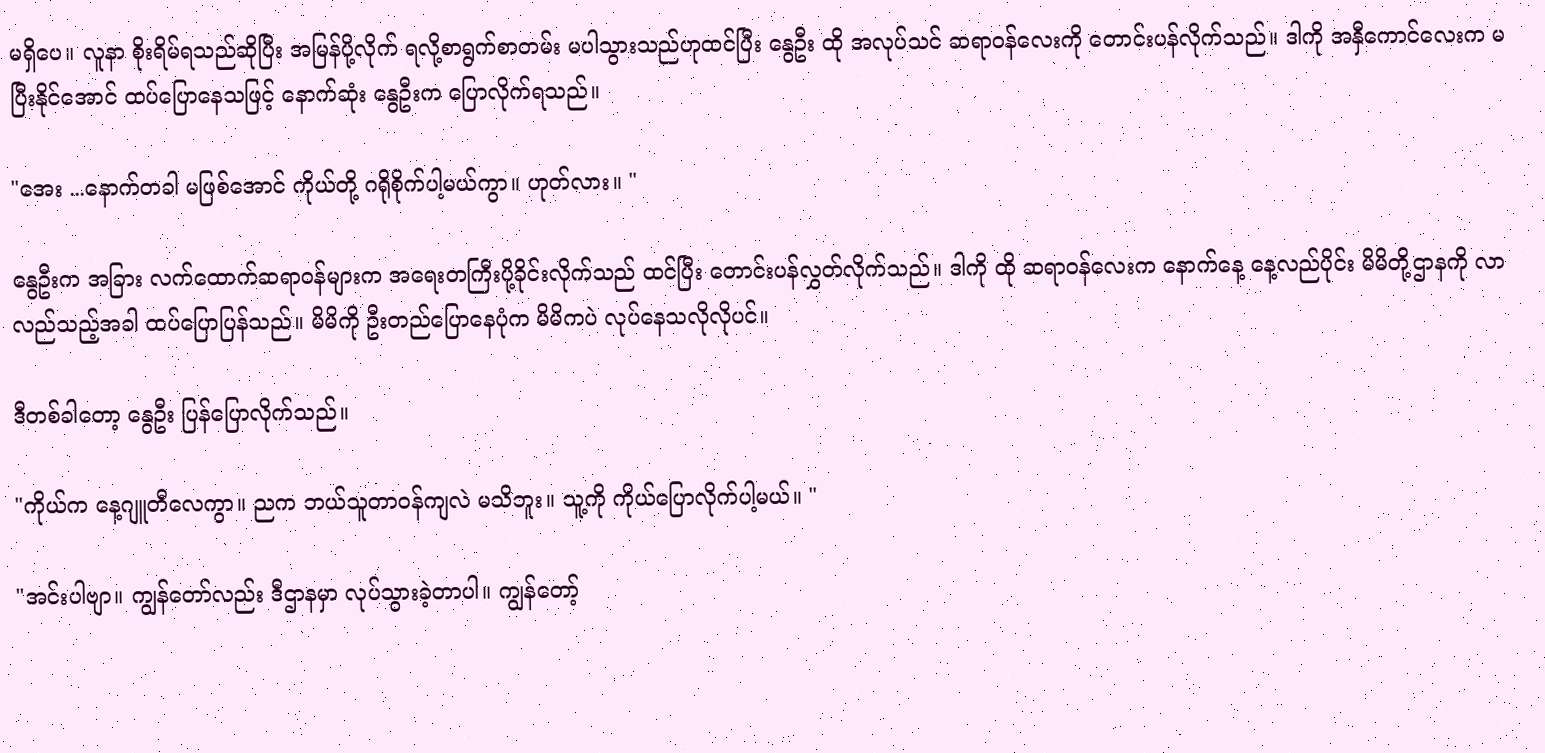မရှိပေ။ လူနာ စိုးရိမ်ရသည်ဆိုပြီး အမြန်ပို့လိုက် ရလို့စာရွက်စာတမ်း မပါသွားသည်ဟုထင်ပြီး နွေဦး ထို အလုပ်သင် ဆရာဝန်လေးကို တောင်းပန်လိုက်သည်။ ဒါကို အနှီကောင်လေးက မပြီးနိုင်အောင် ထပ်ပြောနေသဖြင့် နောက်ဆုံး နွေဦးက ပြောလိုက်ရသည်။

"အေး ...နောက်တခါ မဖြစ်အောင် ကိုယ်တို့ ဂရိုစိုက်ပါ့မယ်ကွာ။ ဟုတ်လား။ "

နွေဦးက အခြား လက်ထောက်ဆရာဝန်များက အရေးတကြီးပို့ခိုင်းလိုက်သည် ထင်ပြီး တောင်းပန်လွှတ်လိုက်သည်။ ဒါကို ထို ဆရာဝန်လေးက နောက်နေ့ နေ့လည်ပိုင်း မိမိတို့ဌာနကို လာလည်သည့်အခါ ထပ်ပြောပြန်သည်။ မိမိကို ဦးတည်ပြောနေပုံက မိမိကပဲ လုပ်နေသလိုလိုပင်။

ဒီတစ်ခါတော့ နွေဦး ပြန်ပြောလိုက်သည်။

"ကိုယ်က နေ့ဂျူတီလေကွာ။ ညက ဘယ်သူတာဝန်ကျလဲ မသိဘူး။ သူ့ကို ကိုယ်ပြောလိုက်ပါ့မယ်။ "

"အင်းပါဗျာ။ ကျွန်တော်လည်း ဒီဌာနမှာ လုပ်သွားခဲ့တာပါ။ ကျွန်တော့်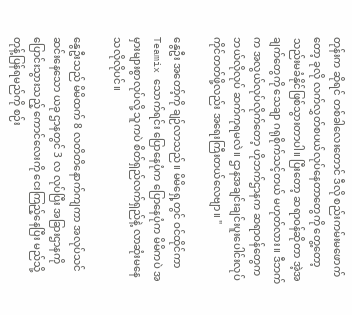တုန်းက ဆိုရင် တစ်ခါလေးတောင် ဒီလို စည်းကမ်းမဖောက်တော့ ခုလို လက်လွှတ်စပယ်လုပ်နေတာတွေကို တွေ့တော့ သည်းမခံနိုင်ဖြစ်သွားတာပါ။ ပြီးတော့ ဆရာဝန်ဆိုတာ အဲ့အချက်တွေကို သေချာ ဂရုစိုက်သင့်တယ် မဟုတ်လား။ ဒီဘက်က အလွယ်လုပ်လိုက်တော့ ဟိုဘက်ဌာနက ဆရာဝန်တွေက ဘယ်လိုလုပ် ဆက်ကုရမလဲ။ ဌာနအချင်းချင်းပူးပေါင်းလုပ်ကိုင်တတ်ဖို့လည်း အရေးကြီးတယ်လေဗျာ။ "

နွေဦး အတော့်ကို ချဉ်လာသည်။ မိမိရှေ့တွင် ဝင်ထိုင်ကာ Teamix သောက်ရင်း ပြောနေပုံက ပြောနေပုံက မိမိကပဲ အမှားများစွာလုပ်လို့ သူကပဲ စိတ်ရှည်လက်ရှည်နဲ့ လာဆုံးမနေသလိုလိုပင်။

နွေဦးသည် မိမိထက် 8 လတိတိနောက်ကျကာ အလုပ်သင်ဆင်းနေသော ယခု ဌာနတွင် 3 လ လုပ်ပြီး အခြားဌာနကို ပြောင်းသွားသည့် ကောင်လေးကို ငေးကြည့်နေပြီး မည်သို့တုန့်ပြန်ရမည်ကို စဉ်း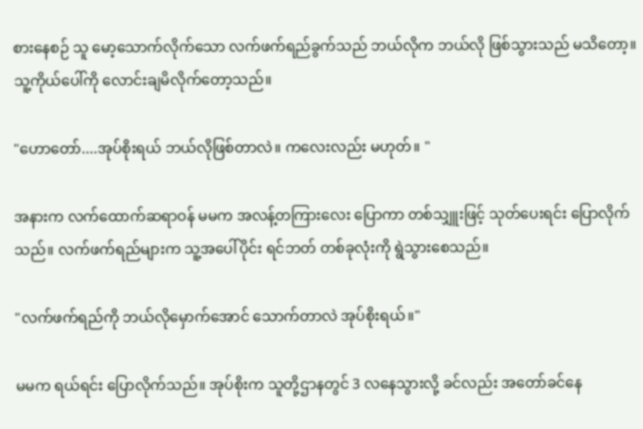စားနေစဉ် သူ မော့သောက်လိုက်သော လက်ဖက်ရည်ခွက်သည် ဘယ်လိုက ဘယ်လို ဖြစ်သွားသည် မသိတော့။ သူ့ကိုယ်ပေါ်ကို လောင်းချမိလိုက်တော့သည်။

"ဟောတော်....အုပ်စိုးရယ် ဘယ်လိုဖြစ်တာလဲ။ ကလေးလည်း မဟုတ်။ "

အနားက လက်ထောက်ဆရာဝန် မမက အလန့်တကြားလေး ပြောကာ တစ်သျှူးဖြင့် သုတ်ပေးရင်း ပြောလိုက်သည်။ လက်ဖက်ရည်များက သူ့အပေါ်ပိုင်း ရင်ဘတ် တစ်ခုလုံးကို ရွဲသွားစေသည်။

"လက်ဖက်ရည်ကို ဘယ်လိုမှောက်အောင် သောက်တာလဲ အုပ်စိုးရယ်။"

မမက ရယ်ရင်း ပြောလိုက်သည်။ အုပ်စိုးက သူတို့ဌာနတွင် 3 လနေသွားလို့ ခင်လည်း အတော်ခင်နေ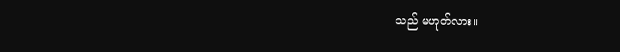သည် မဟုတ်လား။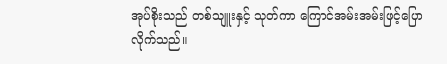အုပ်စိုးသည် တစ်သျူးနှင့် သုတ်ကာ ကြောင်အမ်းအမ်းဖြင့်ပြောလိုက်သည်။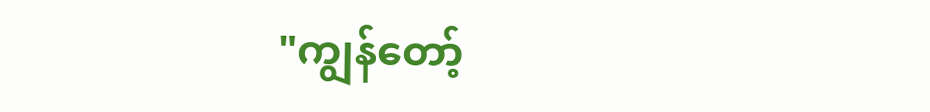"ကျွန်တော့်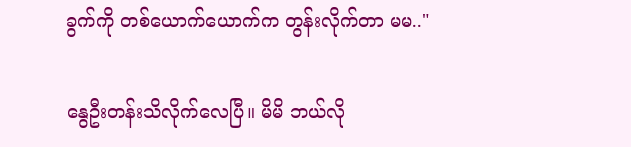ခွက်ကို တစ်ယောက်ယောက်က တွန်းလိုက်တာ မမ.."

နွေဦးတန်းသိလိုက်လေပြီ။ မိမိ ဘယ်လို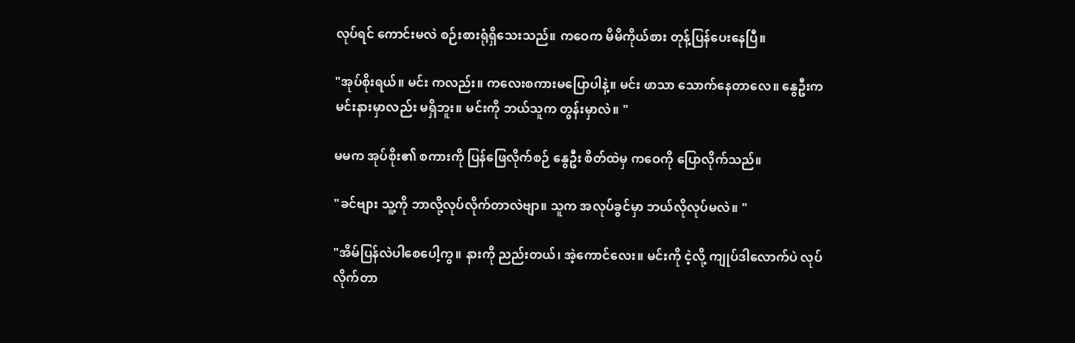လုပ်ရင် ကောင်းမလဲ စဉ်းစားရုံရှိသေးသည်။ ကဝေက မိမိကိုယ်စား တုန့်ပြန်ပေးနေပြီ။

"အုပ်စိုးရယ်။ မင်း ကလည်း။ ကလေးစကားမပြောပါနဲ့။ မင်း ဖာသာ သောက်နေတာလေ။ နွေဦးက မင်းနားမှာလည်း မရှိဘူး။ မင်းကို ဘယ်သူက တွန်းမှာလဲ။ "

မမက အုပ်စိုး၏ စကားကို ပြန်ဖြေလိုက်စဉ် နွေဦး စိတ်ထဲမှ ကဝေကို ပြောလိုက်သည်။

"ခင်ဗျား သူ့ကို ဘာလို့လုပ်လိုက်တာလဲဗျာ။ သူက အလုပ်ခွင်မှာ ဘယ်လိုလုပ်မလဲ။ "

"အိမ်ပြန်လဲပါစေပေါ့ကွ။ နားကို ညည်းတယ်၊ အဲ့ကောင်လေး။ မင်းကို ငဲ့လို့ ကျုပ်ဒါလောက်ပဲ လုပ်လိုက်တာ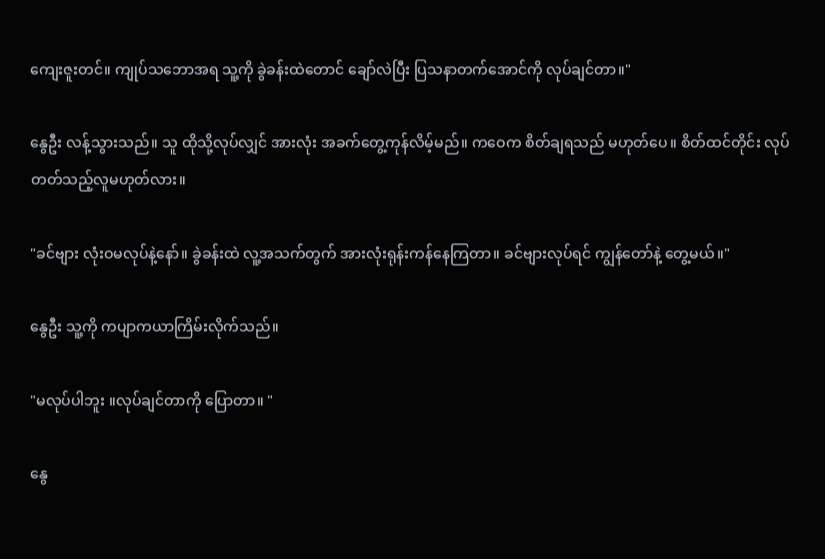ကျေးဇူးတင်။ ကျုပ်သဘောအရ သူ့ကို ခွဲခန်းထဲတောင် ချော်လဲပြီး ပြသနာတက်အောင်ကို လုပ်ချင်တာ။"

နွေဦး လန့်သွားသည်။ သူ ထိုသို့လုပ်လျှင် အားလုံး အခက်တွေ့ကုန်လိမ့်မည်။ ကဝေက စိတ်ချရသည် မဟုတ်ပေ။ စိတ်ထင်တိုင်း လုပ်တတ်သည့်လူမဟုတ်လား။

"ခင်ဗျား လုံးဝမလုပ်နဲ့နော်။ ခွဲခန်းထဲ လူ့အသက်တွက် အားလုံးရုန်းကန်နေကြတာ။ ခင်ဗျားလုပ်ရင် ကျွန်တော်နဲ့ တွေ့မယ်။"

နွေဦး သူ့ကို ကပျာကယာကြိမ်းလိုက်သည်။

"မလုပ်ပါဘူး ။လုပ်ချင်တာကို ပြောတာ။ "

နွေ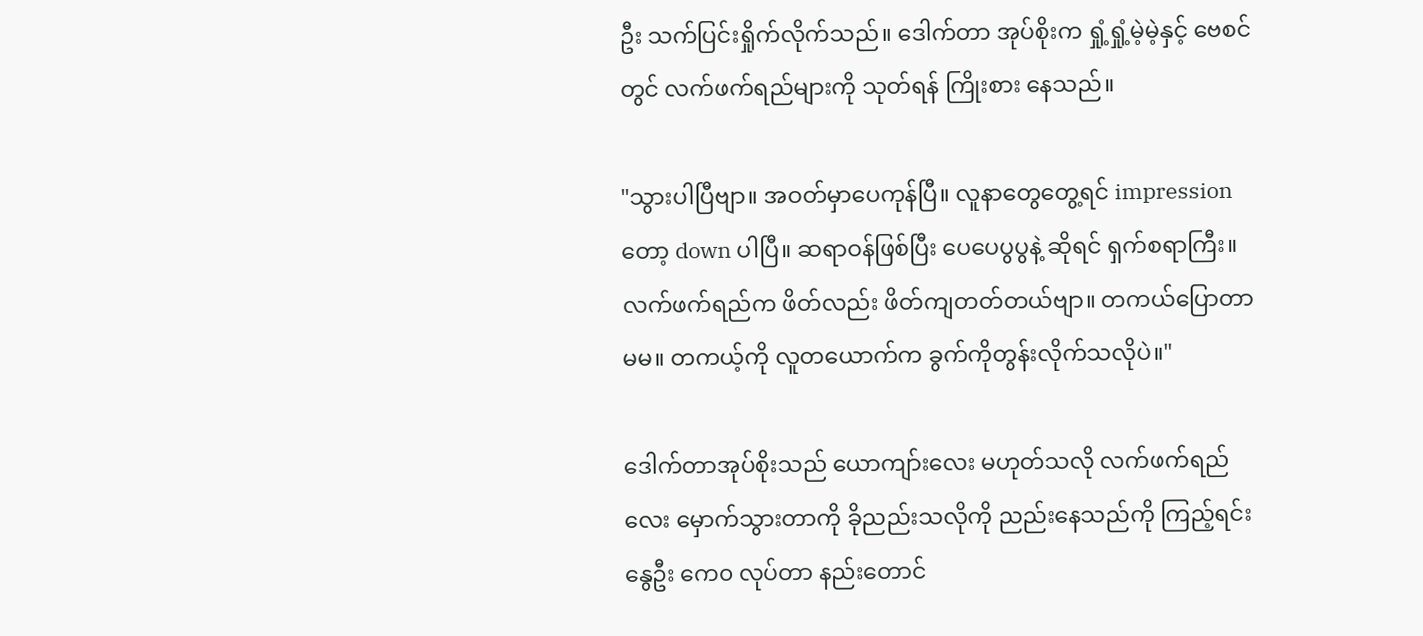ဦး သက်ပြင်းရှိုက်လိုက်သည်။ ဒေါက်တာ အုပ်စိုးက ရှုံ့ရှုံ့မဲ့မဲ့နှင့် ဗေစင်တွင် လက်ဖက်ရည်များကို သုတ်ရန် ကြိုးစား နေသည်။

"သွားပါပြီဗျာ။ အဝတ်မှာပေကုန်ပြီ။ လူနာတွေတွေ့ရင် impression တော့ down ပါပြီ။ ဆရာဝန်ဖြစ်ပြီး ပေပေပွပွနဲ့ ဆိုရင် ရှက်စရာကြီး။ လက်ဖက်ရည်က ဖိတ်လည်း ဖိတ်ကျတတ်တယ်ဗျာ။ တကယ်ပြောတာ မမ။ တကယ့်ကို လူတယောက်က ခွက်ကိုတွန်းလိုက်သလိုပဲ။"

ဒေါက်တာအုပ်စိုးသည် ယောကျာ်းလေး မဟုတ်သလို လက်ဖက်ရည်လေး မှောက်သွားတာကို ခိုညည်းသလိုကို ညည်းနေသည်ကို ကြည့်ရင်း နွေဦး ကေ၀ လုပ်တာ နည်းတောင်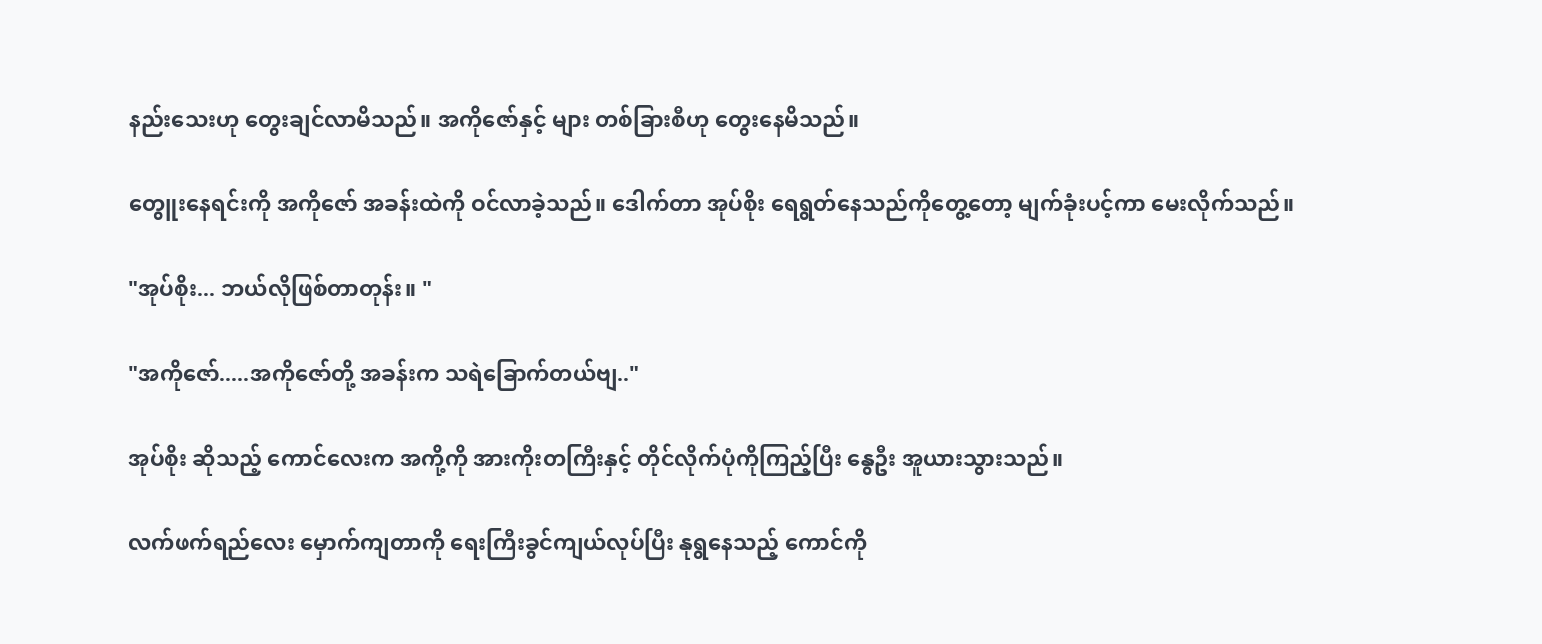နည်းသေးဟု တွေးချင်လာမိသည်။ အကိုဇော်နှင့် များ တစ်ခြားစီဟု တွေးနေမိသည်။

တွေူးနေရင်းကို အကိုဇော် အခန်းထဲကို ဝင်လာခဲ့သည်။ ဒေါက်တာ အုပ်စိုး ရေရွတ်နေသည်ကိုတွေ့တော့ မျက်ခုံးပင့်ကာ မေးလိုက်သည်။

"အုပ်စိုး... ဘယ်လိုဖြစ်တာတုန်း။ "

"အကိုဇော်.....အကိုဇော်တို့ အခန်းက သရဲခြောက်တယ်ဗျ.."

အုပ်စိုး ဆိုသည့် ကောင်လေးက အကို့ကို အားကိုးတကြီးနှင့် တိုင်လိုက်ပုံကိုကြည့်ပြီး နွေဦး အူယားသွားသည်။

လက်ဖက်ရည်လေး မှောက်ကျတာကို ရေးကြီးခွင်ကျယ်လုပ်ပြီး နုရွနေသည့် ကောင်ကို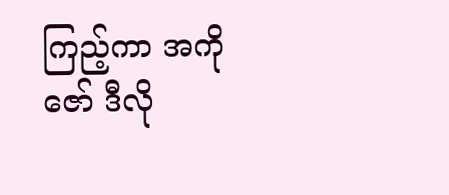ကြည့်ကာ အကိုဇော် ဒီလို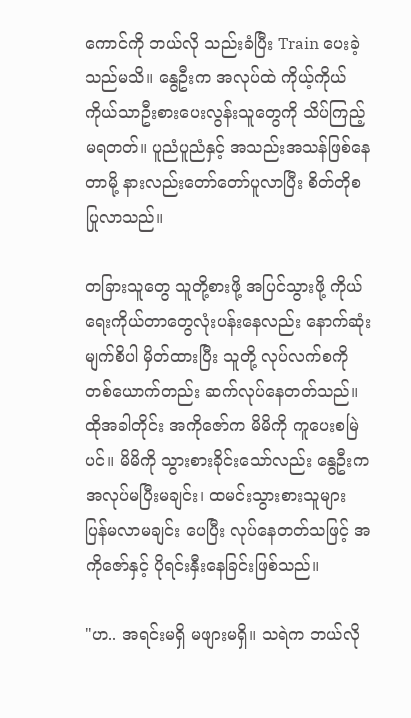ကောင်ကို ဘယ်လို သည်းခံပြီး Train ပေးခဲ့သည်မသိ။ နွေဦးက အလုပ်ထဲ ကိုယ့်ကိုယ်ကိုယ်သာဦးစားပေးလွန်းသူတွေကို သိပ်ကြည့်မရတတ်။ ပူညံပူညံနှင့် အသည်းအသန်ဖြစ်နေတာမို့ နားလည်းတော်တော်ပူလာပြီး စိတ်တိုစပြုလာသည်။

တခြားသူတွေ သူတို့စားဖို့ အပြင်သွားဖို့ ကိုယ်ရေးကိုယ်တာတွေလုံးပန်းနေလည်း နောက်ဆုံးမျက်စိပါ မှိတ်ထားပြီး သူတို့ လုပ်လက်စကို တစ်ယောက်တည်း ဆက်လုပ်နေတတ်သည်။ထိုအခါတိုင်း အကိုဇော်က မိမိကို ကူပေးစမြဲပင်။ မိမိကို သွားစားခိုင်းသော်လည်း နွေဦးက အလုပ်မပြီးမချင်း၊ ထမင်းသွားစားသူများ ပြန်မလာမချင်း ပေပြီး လုပ်နေတတ်သဖြင့် အကိုဇော်နှင့် ပိုရင်းနှီးနေခြင်းဖြစ်သည်။

"ဟ.. အရင်းမရှိ မဖျားမရှိ။ သရဲက ဘယ်လို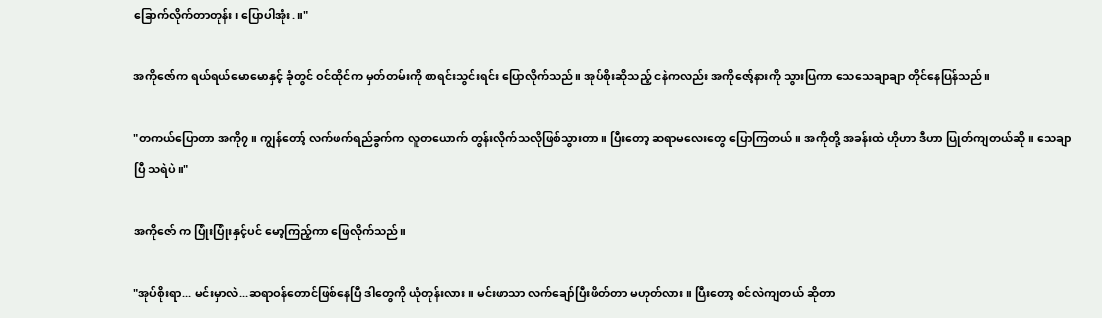ခြောက်လိုက်တာတုန်း၊ ပြောပါအုံး.။"

အကိုဇော်က ရယ်ရယ်မောမောနှင့် ခုံတွင် ဝင်ထိုင်က မှတ်တမ်းကို စာရင်းသွင်းရင်း ပြောလိုက်သည်။ အုပ်စိုးဆိုသည့် ငနဲကလည်း အကိုဇော့်နားကို သွားပြကာ သေသေချာချာ တိုင်နေပြန်သည်။

"တကယ်ပြောတာ အကို၇။ ကျွန်တော့် လက်ဖက်ရည်ခွက်က လူတယောက် တွန်းလိုက်သလိုဖြစ်သွားတာ။ ပြီးတော့ ဆရာမလေးတွေ ပြောကြတယ်။ အကိုတို့ အခန်းထဲ ဟိုဟာ ဒီဟာ ပြုတ်ကျတယ်ဆို။ သေချာပြီ သရဲပဲ။"

အကိုဇော် က ပြုံးပြုံးနှင့်ပင် မော့ကြည့်ကာ ဖြေလိုက်သည်။

"အုပ်စိုးရာ... မင်းမှာလဲ...ဆရာဝန်တောင်ဖြစ်နေပြီ ဒါတွေကို ယုံတုန်းလား။ မင်းဖာသာ လက်ချော်ပြီးဖိတ်တာ မဟုတ်လား။ ပြီးတော့ စင်လဲကျတယ် ဆိုတာ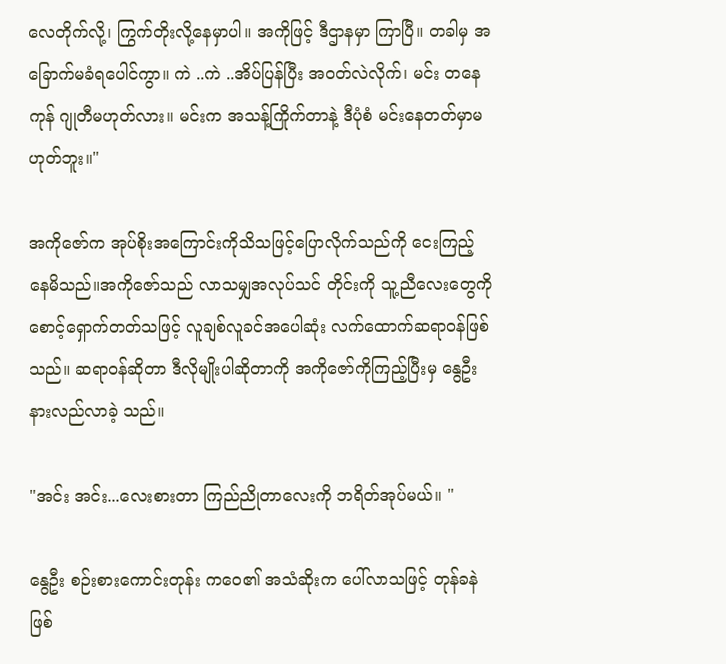လေတိုက်လို့၊ ကြွက်တိုးလို့နေမှာပါ။ အကိုဖြင့် ဒီဌာနမှာ ကြာပြီ။ တခါမှ အခြောက်မခံရပေါင်ကွာ။ ကဲ ..ကဲ ..အိပ်ပြန်ပြီး အဝတ်လဲလိုက်၊ မင်း တနေကုန် ဂျုတီမဟုတ်လား။ မင်းက အသန့်ကြိုက်တာနဲ့ ဒီပုံစံ မင်းနေတတ်မှာမဟုတ်ဘူး။"

အကိုဇော်က အုပ်စိုးအကြောင်းကိုသိသဖြင့်ပြောလိုက်သည်ကို ငေးကြည့်နေမိသည်။အကိုဇော်သည် လာသမျှအလုပ်သင် တိုင်းကို သူ့ညီလေးတွေကို စောင့်ရှောက်တတ်သဖြင့် လူချစ်လူခင်အပေါဆုံး လက်ထောက်ဆရာဝန်ဖြစ်သည်။ ဆရာဝန်ဆိုတာ ဒီလိုမျိုးပါဆိုတာကို အကိုဇော်ကိုကြည့်ပြီးမှ နွေဦးနားလည်လာခဲ့ သည်။

"အင်း အင်း...လေးစားတာ ကြည်ညိုတာလေးကို ဘရိတ်အုပ်မယ်။ "

နွေဦး စဉ်းစားကောင်းတုန်း ကဝေ၏ အသံဆိုးက ပေါ်လာသဖြင့် တုန်ခနဲဖြစ်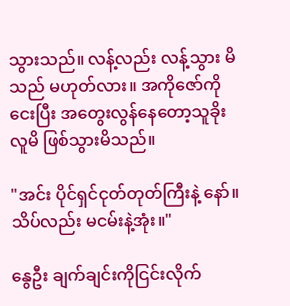သွားသည်။ လန့်လည်း လန့်သွား မိသည် မဟုတ်လား။ အကိုဇော်ကို ငေးပြီး အတွေးလွန်နေတော့သူခိုးလူမိ ဖြစ်သွားမိသည်။

"အင်း ပိုင်ရှင်ငုတ်တုတ်ကြီးနဲ့ နော်။ သိပ်လည်း မငမ်းနဲ့အုံး။"

နွေဦး ချက်ချင်းကိုငြင်းလိုက်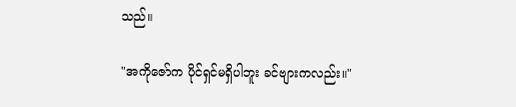သည်။

"အကိုဇော်က ပိုင်ရှင်မရှိပါဘူး ခင်ဗျားကလည်း။"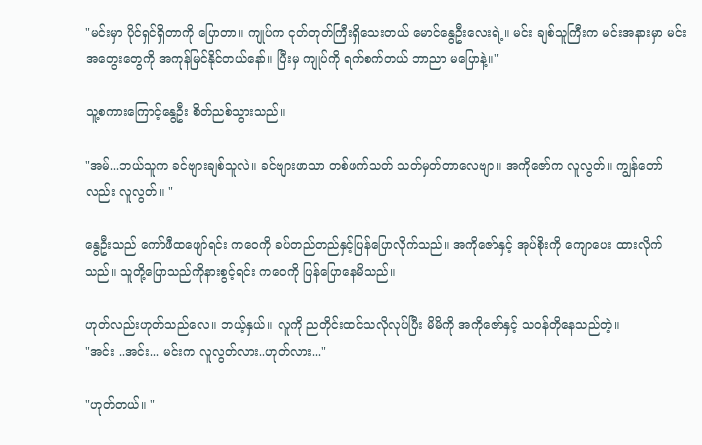"မင်းမှာ ပိုင်ရှင်ရှိတာကို ပြောတာ။ ကျုပ်က ငုတ်တုတ်ကြီးရှိသေးတယ် မောင်နွေဦးလေးရဲ့။ မင်း ချစ်သူကြီးက မင်းအနားမှာ မင်းအတွေးတွေကို အကုန်မြင်နိုင်တယ်နော်။ ပြီးမှ ကျုပ်ကို ရက်စက်တယ် ဘာညာ မပြောနဲ့။"

သူ့စကားကြောင့်နွေဦး စိတ်ညစ်သွားသည်။

"အမ်...ဘယ်သူက ခင်ဗျားချစ်သူလဲ။ ခင်ဗျားဖာသာ တစ်ဖက်သတ် သတ်မှတ်တာလေဗျာ။ အကိုဇော်က လူလွတ်။ ကျွန်တော်လည်း လူလွတ်။ "

နွေဦးသည် ကော်ဖီထဖျော်ရင်း ကဝေကို ခပ်တည်တည်နှင့်ပြန်ပြောလိုက်သည်။ အကိုဇော်နှင့် အုပ်စိုးကို ကျောပေး ထားလိုက်သည်။ သူတို့ပြောသည်ကိုနားစွင့်ရင်း ကဝေကို ပြန်ပြောနေမိသည်။

ဟုတ်လည်းဟုတ်သည်လေ။ ဘယ့်နှယ်။ လူကို ညတိုင်းထင်သလိုလုပ်ပြီး မိမိကို အကိုဇော်နှင့် သဝန်တိုနေသည်တဲ့။
"အင်း ..အင်း... မင်းက လူလွတ်လား..ဟုတ်လား..."

"ဟုတ်တယ်။ "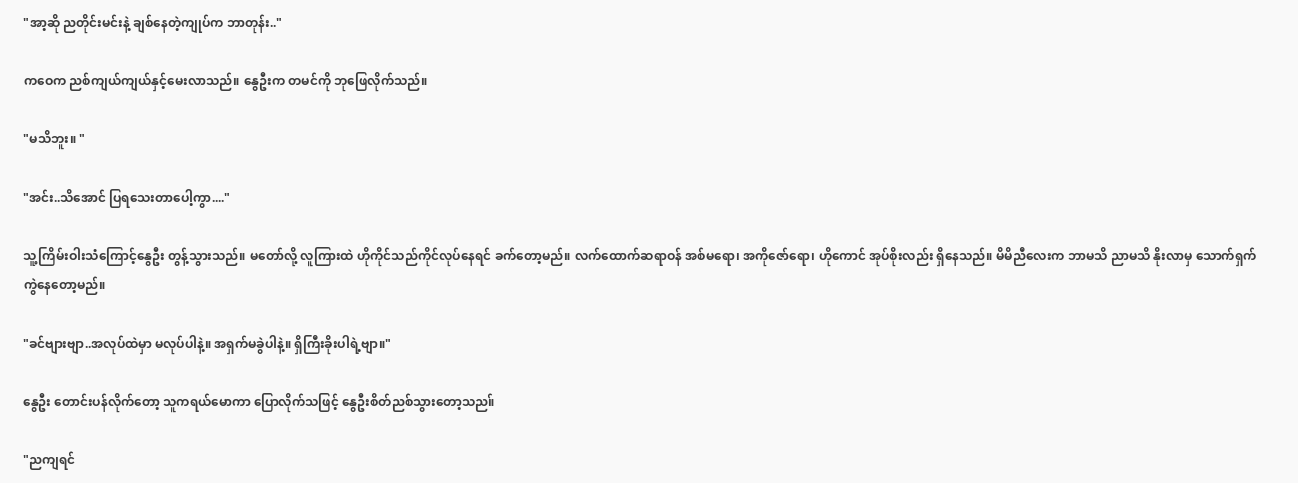"အာ့ဆို ညတိုင်းမင်းနဲ့ ချစ်နေတဲ့ကျုပ်က ဘာတုန်း.."

ကဝေက ညစ်ကျယ်ကျယ်နှင့်မေးလာသည်။ နွေဦးက တမင်ကို ဘုဖြေလိုက်သည်။

"မသိဘူး။ "

"အင်း..သိအောင် ပြရသေးတာပေါ့ကွာ...."

သူ့ကြိမ်းဝါးသံကြောင့်နွေဦး တွန့်သွားသည်။ မတော်လို့ လူကြားထဲ ဟိုကိုင်သည်ကိုင်လုပ်နေရင် ခက်တော့မည်။ လက်ထောက်ဆရာဝန် အစ်မရော၊ အကိုဇော်ရော၊ ဟိုကောင် အုပ်စိုးလည်း ရှိနေသည်။ မိမိညီလေးက ဘာမသိ ညာမသိ နိုးလာမှ သောက်ရှက်ကွဲနေတော့မည်။

"ခင်ဗျားဗျာ..အလုပ်ထဲမှာ မလုပ်ပါနဲ့။ အရှက်မခွဲပါနဲ့။ ရှိကြီးခိုးပါရဲ့ဗျာ။"

နွေဦး တောင်းပန်လိုက်တော့ သူကရယ်မောကာ ပြောလိုက်သဖြင့် နွေဦးစိတ်ညစ်သွားတော့သည။်

"ညကျရင်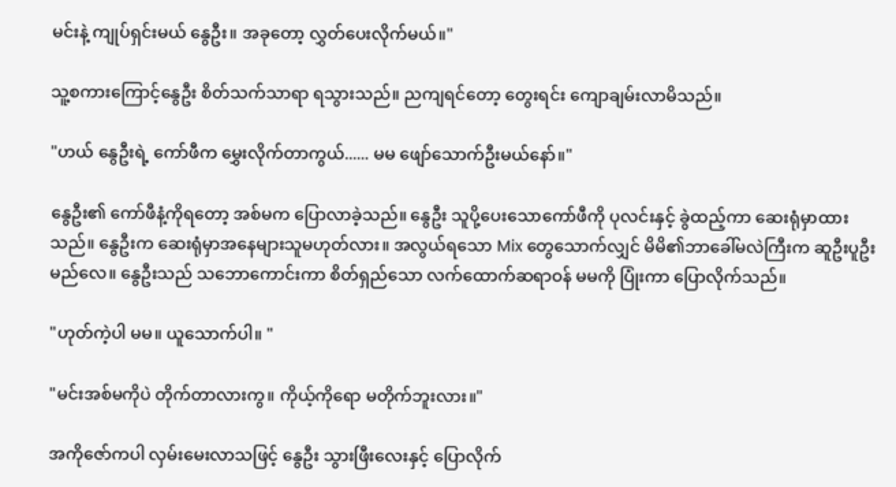မင်းနဲ့ ကျုပ်ရှင်းမယ် နွေဦး။ အခုတော့ လွှတ်ပေးလိုက်မယ်။"

သူ့စကားကြောင့်နွေဦး စိတ်သက်သာရာ ရသွားသည်။ ညကျရင်တော့ တွေးရင်း ကျောချမ်းလာမိသည်။

"ဟယ် နွေဦးရဲ့ ကော်ဖီက မွှေးလိုက်တာကွယ်...... မမ ဖျော်သောက်ဦးမယ်နော်။"

နွေဦး၏ ကော်ဖီနံ့ကိုရတော့ အစ်မက ပြောလာခဲ့သည်။ နွေဦး သူပို့ပေးသောကော်ဖီကို ပုလင်းနှင့် ခွဲထည့်ကာ ဆေးရုံမှာထားသည်။ နွေဦးက ဆေးရုံမှာအနေများသူမဟုတ်လား။ အလွယ်ရသော Mix တွေသောက်လျှင် မိမိ၏ဘာခေါ်မလဲကြီးက ဆူဦးပူဦးမည်လေ။ နွေဦးသည် သဘောကောင်းကာ စိတ်ရှည်သော လက်ထောက်ဆရာဝန် မမကို ပြုံးကာ ပြောလိုက်သည်။

"ဟုတ်ကဲ့ပါ မမ။ ယူသောက်ပါ။ "

"မင်းအစ်မကိုပဲ တိုက်တာလားကွ။ ကိုယ့်ကိုရော မတိုက်ဘူးလား။"

အကိုဇော်ကပါ လှမ်းမေးလာသဖြင့် နွေဦး သွားဖြီးလေးနှင့် ပြောလိုက်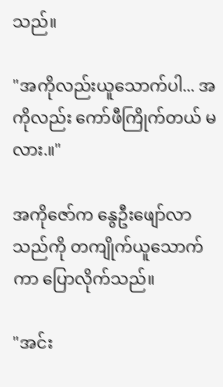သည်။

"အကိုလည်းယူသောက်ပါ... အကိုလည်း ကော်ဖီကြိုက်တယ် မလား.။"

အကိုဇော်က နွေဦးဖျော်လာသည်ကို တကျိုက်ယူသောက်ကာ ပြောလိုက်သည်။

"အင်း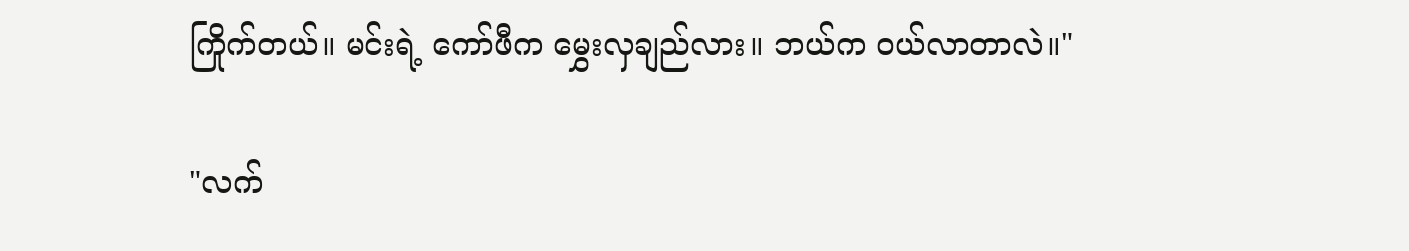ကြိုက်တယ်။ မင်းရဲ့ ကော်ဖီက မွှေးလှချည်လား။ ဘယ်က ဝယ်လာတာလဲ။"

"လက်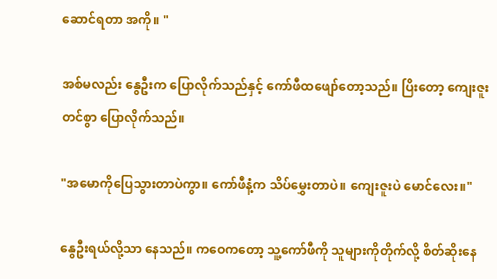ဆောင်ရတာ အကို။ "

အစ်မလည်း နွေဦးက ပြောလိုက်သည်နှင့် ကော်ဖီထဖျော်တော့သည်။ ပြိးတော့ ကျေးဇူးတင်စွာ ပြောလိုက်သည်။

"အမောကိုပြေသွားတာပဲကွာ။ ကော်ဖီနံ့က သိပ်မွှေးတာပဲ။ ကျေးဇူးပဲ မောင်လေး။"

နွေဦးရယ်လို့သာ နေသည်။ ကဝေကတော့ သူ့ကော်ဖီကို သူများကိုတိုက်လို့ စိတ်ဆိုးနေ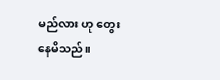မည်လား ဟု တွေးနေမိသည်။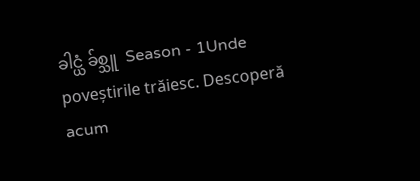ခါင္ယံ ခ်စ္သူ  Season - 1Unde poveștirile trăiesc. Descoperă acum